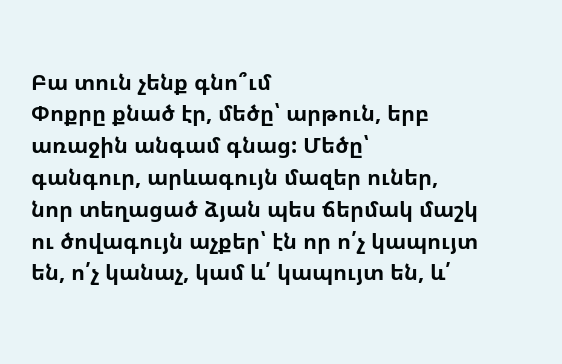Բա տուն չենք գնո՞ւմ
Փոքրը քնած էր, մեծը՝ արթուն, երբ առաջին անգամ գնաց: Մեծը՝ գանգուր, արևագույն մազեր ուներ, նոր տեղացած ձյան պես ճերմակ մաշկ ու ծովագույն աչքեր՝ էն որ ո՛չ կապույտ են, ո՛չ կանաչ, կամ և՛ կապույտ են, և՛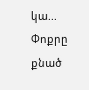կա...
Փոքրը քնած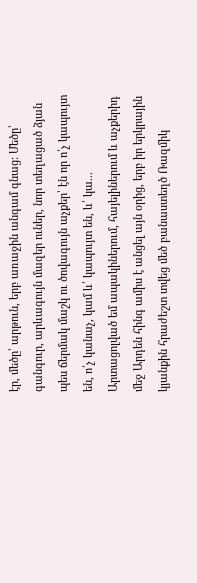էր, մեծը՝ արթուն, երբ առաջին անգամ գնաց: Մեծը՝ գանգուր, արևագույն մազեր ուներ, նոր տեղացած ձյան պես ճերմակ մաշկ ու ծովագույն աչքեր՝ էն որ ո՛չ կապույտ են, ո՛չ կանաչ, կամ և՛ կապույտ են, և՛ կա...
Արտացոլված եմ ապակիներում, հայելիներում և աչքերիդ մեջ Արդեն հինգ ամիս է անցել այն օրից, երբ իր երկրային կյանքին հրաժեշտ տվեց մեծ բանաստեղծ Ռազմիկ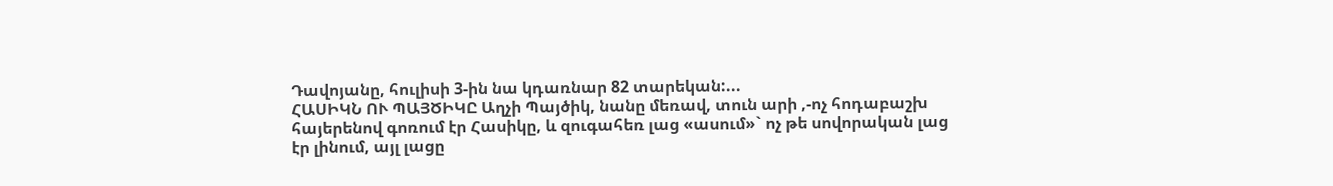Դավոյանը, հուլիսի 3-ին նա կդառնար 82 տարեկան:...
ՀԱՍԻԿՆ ՈՒ ՊԱՅԾԻԿԸ Աղչի Պայծիկ, նանը մեռավ, տուն արի ,-ոչ հոդաբաշխ հայերենով գոռում էր Հասիկը, և զուգահեռ լաց «ասում»` ոչ թե սովորական լաց էր լինում, այլ լացը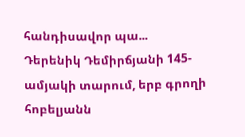հանդիսավոր պա...
Դերենիկ Դեմիրճյանի 145-ամյակի տարում, երբ գրողի հոբելյանն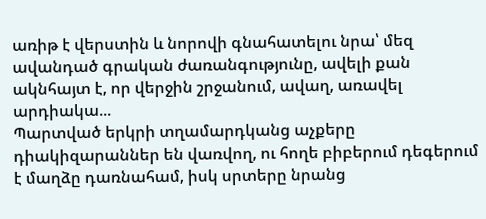առիթ է վերստին և նորովի գնահատելու նրա՝ մեզ ավանդած գրական ժառանգությունը, ավելի քան ակնհայտ է, որ վերջին շրջանում, ավաղ, առավել արդիակա...
Պարտված երկրի տղամարդկանց աչքերը դիակիզարաններ են վառվող, ու հողե բիբերում դեգերում է մաղձը դառնահամ, իսկ սրտերը նրանց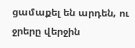ցամաքել են արդեն, ու ջրերը վերջին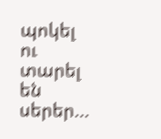պոկել ու տարել են սերեր...